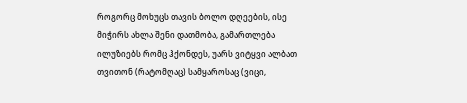როგორც მოხუცს თავის ბოლო დღეების, ისე მიჭირს ახლა შენი დათმობა, გამართლება ილუზიებს რომც ჰქონდეს, უარს ვიტყვი ალბათ თვითონ (რატომღაც) სამყაროსაც (ვიცი,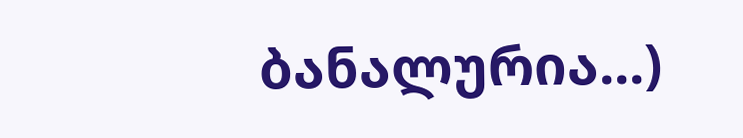ბანალურია...)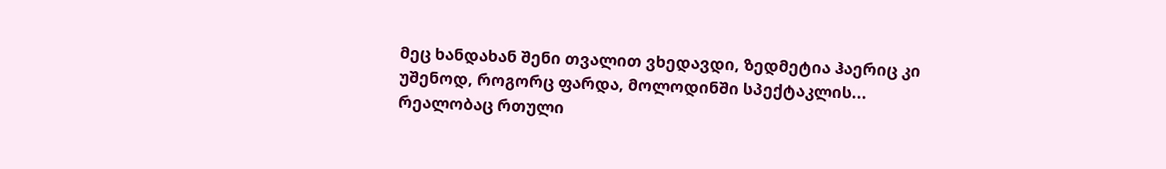მეც ხანდახან შენი თვალით ვხედავდი, ზედმეტია ჰაერიც კი უშენოდ, როგორც ფარდა, მოლოდინში სპექტაკლის... რეალობაც რთული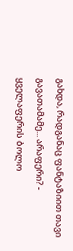გახდა, რადგანაც ფანტაზიით თავი გავათამამე... არაფერი? - ყველაფერის ბოლო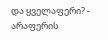და ყველაფერი? - არაფერის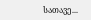სათავე...